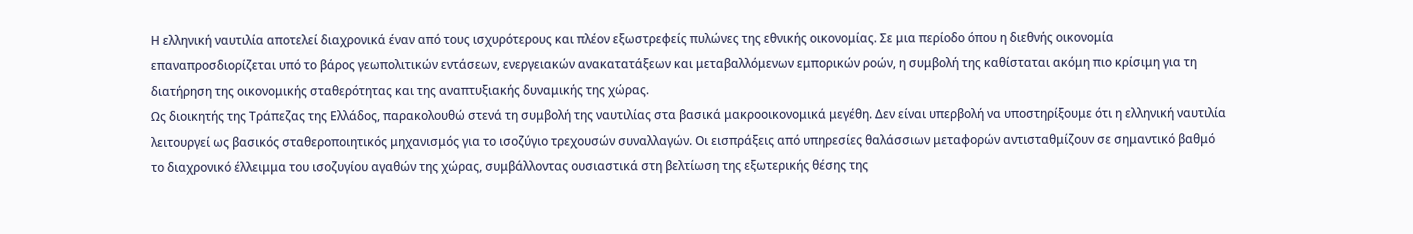Η ελληνική ναυτιλία αποτελεί διαχρονικά έναν από τους ισχυρότερους και πλέον εξωστρεφείς πυλώνες της εθνικής οικονομίας. Σε μια περίοδο όπου η διεθνής οικονομία επαναπροσδιορίζεται υπό το βάρος γεωπολιτικών εντάσεων, ενεργειακών ανακατατάξεων και μεταβαλλόμενων εμπορικών ροών, η συμβολή της καθίσταται ακόμη πιο κρίσιμη για τη διατήρηση της οικονομικής σταθερότητας και της αναπτυξιακής δυναμικής της χώρας.
Ως διοικητής της Τράπεζας της Ελλάδος, παρακολουθώ στενά τη συμβολή της ναυτιλίας στα βασικά μακροοικονομικά μεγέθη. Δεν είναι υπερβολή να υποστηρίξουμε ότι η ελληνική ναυτιλία λειτουργεί ως βασικός σταθεροποιητικός μηχανισμός για το ισοζύγιο τρεχουσών συναλλαγών. Οι εισπράξεις από υπηρεσίες θαλάσσιων μεταφορών αντισταθμίζουν σε σημαντικό βαθμό το διαχρονικό έλλειμμα του ισοζυγίου αγαθών της χώρας, συμβάλλοντας ουσιαστικά στη βελτίωση της εξωτερικής θέσης της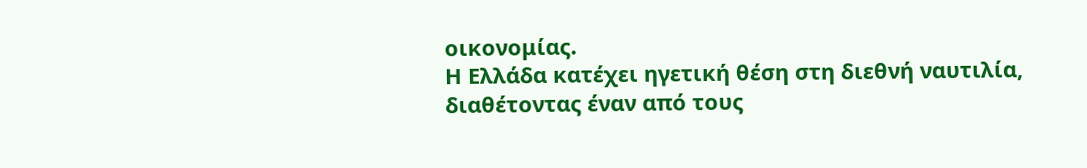οικονομίας.
Η Ελλάδα κατέχει ηγετική θέση στη διεθνή ναυτιλία, διαθέτοντας έναν από τους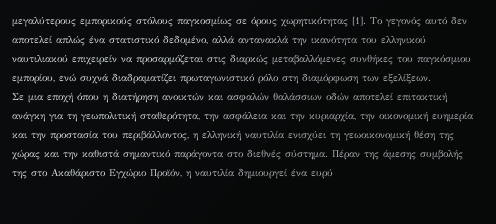μεγαλύτερους εμπορικούς στόλους παγκοσμίως σε όρους χωρητικότητας [1]. Το γεγονός αυτό δεν αποτελεί απλώς ένα στατιστικό δεδομένο, αλλά αντανακλά την ικανότητα του ελληνικού ναυτιλιακού επιχειρείν να προσαρμόζεται στις διαρκώς μεταβαλλόμενες συνθήκες του παγκόσμιου εμπορίου, ενώ συχνά διαδραματίζει πρωταγωνιστικό ρόλο στη διαμόρφωση των εξελίξεων.
Σε μια εποχή όπου η διατήρηση ανοικτών και ασφαλών θαλάσσιων οδών αποτελεί επιτακτική ανάγκη για τη γεωπολιτική σταθερότητα, την ασφάλεια και την κυριαρχία, την οικονομική ευημερία και την προστασία του περιβάλλοντος, η ελληνική ναυτιλία ενισχύει τη γεωοικονομική θέση της χώρας και την καθιστά σημαντικό παράγοντα στο διεθνές σύστημα. Πέραν της άμεσης συμβολής της στο Ακαθάριστο Εγχώριο Προϊόν, η ναυτιλία δημιουργεί ένα ευρύ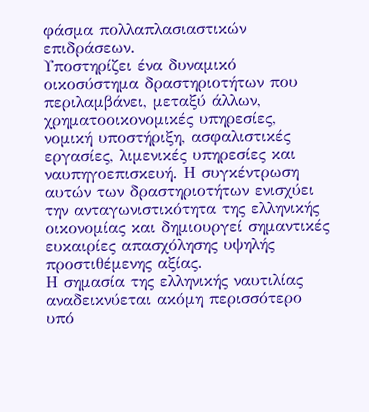φάσμα πολλαπλασιαστικών επιδράσεων.
Υποστηρίζει ένα δυναμικό οικοσύστημα δραστηριοτήτων που περιλαμβάνει, μεταξύ άλλων, χρηματοοικονομικές υπηρεσίες, νομική υποστήριξη, ασφαλιστικές εργασίες, λιμενικές υπηρεσίες και ναυπηγοεπισκευή. Η συγκέντρωση αυτών των δραστηριοτήτων ενισχύει την ανταγωνιστικότητα της ελληνικής οικονομίας και δημιουργεί σημαντικές ευκαιρίες απασχόλησης υψηλής προστιθέμενης αξίας.
Η σημασία της ελληνικής ναυτιλίας αναδεικνύεται ακόμη περισσότερο υπό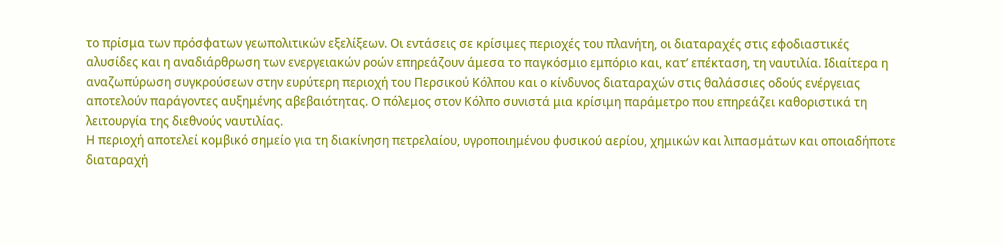το πρίσμα των πρόσφατων γεωπολιτικών εξελίξεων. Οι εντάσεις σε κρίσιμες περιοχές του πλανήτη, οι διαταραχές στις εφοδιαστικές αλυσίδες και η αναδιάρθρωση των ενεργειακών ροών επηρεάζουν άμεσα το παγκόσμιο εμπόριο και, κατ’ επέκταση, τη ναυτιλία. Ιδιαίτερα η αναζωπύρωση συγκρούσεων στην ευρύτερη περιοχή του Περσικού Κόλπου και ο κίνδυνος διαταραχών στις θαλάσσιες οδούς ενέργειας αποτελούν παράγοντες αυξημένης αβεβαιότητας. Ο πόλεμος στον Κόλπο συνιστά μια κρίσιμη παράμετρο που επηρεάζει καθοριστικά τη λειτουργία της διεθνούς ναυτιλίας.
Η περιοχή αποτελεί κομβικό σημείο για τη διακίνηση πετρελαίου, υγροποιημένου φυσικού αερίου, χημικών και λιπασμάτων και οποιαδήποτε διαταραχή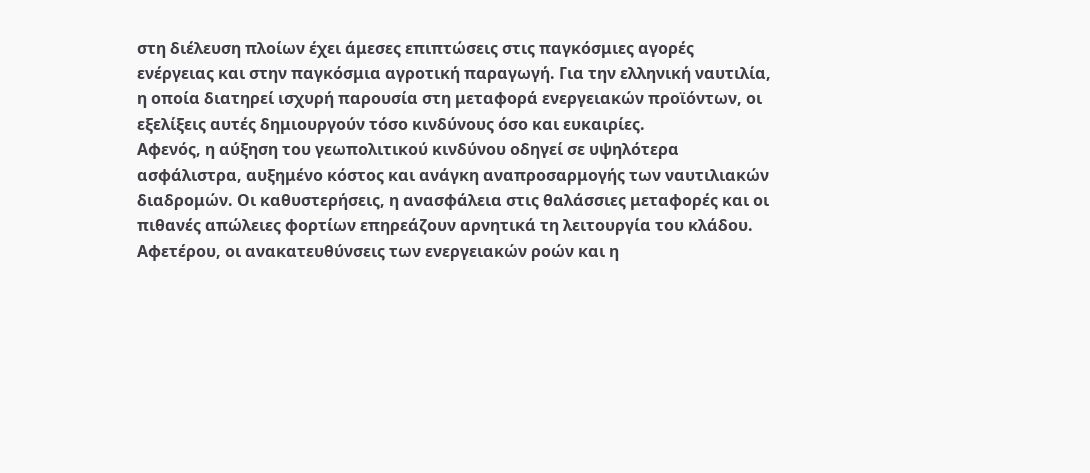στη διέλευση πλοίων έχει άμεσες επιπτώσεις στις παγκόσμιες αγορές ενέργειας και στην παγκόσμια αγροτική παραγωγή. Για την ελληνική ναυτιλία, η οποία διατηρεί ισχυρή παρουσία στη μεταφορά ενεργειακών προϊόντων, οι εξελίξεις αυτές δημιουργούν τόσο κινδύνους όσο και ευκαιρίες.
Αφενός, η αύξηση του γεωπολιτικού κινδύνου οδηγεί σε υψηλότερα ασφάλιστρα, αυξημένο κόστος και ανάγκη αναπροσαρμογής των ναυτιλιακών διαδρομών. Οι καθυστερήσεις, η ανασφάλεια στις θαλάσσιες μεταφορές και οι πιθανές απώλειες φορτίων επηρεάζουν αρνητικά τη λειτουργία του κλάδου.
Αφετέρου, οι ανακατευθύνσεις των ενεργειακών ροών και η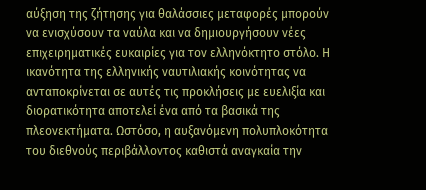αύξηση της ζήτησης για θαλάσσιες μεταφορές μπορούν να ενισχύσουν τα ναύλα και να δημιουργήσουν νέες επιχειρηματικές ευκαιρίες για τον ελληνόκτητο στόλο. Η ικανότητα της ελληνικής ναυτιλιακής κοινότητας να ανταποκρίνεται σε αυτές τις προκλήσεις με ευελιξία και διορατικότητα αποτελεί ένα από τα βασικά της πλεονεκτήματα. Ωστόσο, η αυξανόμενη πολυπλοκότητα του διεθνούς περιβάλλοντος καθιστά αναγκαία την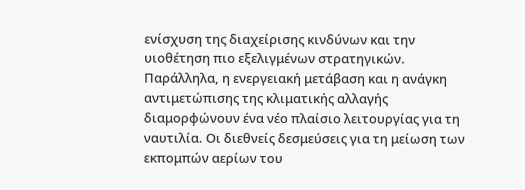ενίσχυση της διαχείρισης κινδύνων και την υιοθέτηση πιο εξελιγμένων στρατηγικών.
Παράλληλα, η ενεργειακή μετάβαση και η ανάγκη αντιμετώπισης της κλιματικής αλλαγής διαμορφώνουν ένα νέο πλαίσιο λειτουργίας για τη ναυτιλία. Οι διεθνείς δεσμεύσεις για τη μείωση των εκπομπών αερίων του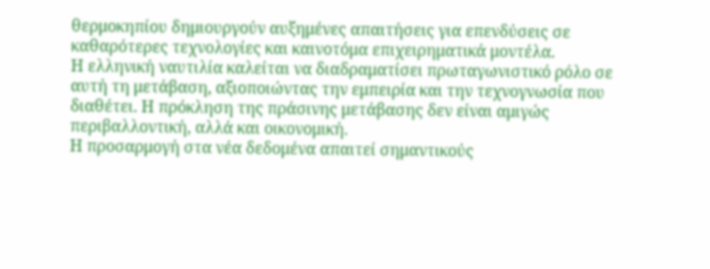θερμοκηπίου δημιουργούν αυξημένες απαιτήσεις για επενδύσεις σε καθαρότερες τεχνολογίες και καινοτόμα επιχειρηματικά μοντέλα.
Η ελληνική ναυτιλία καλείται να διαδραματίσει πρωταγωνιστικό ρόλο σε αυτή τη μετάβαση, αξιοποιώντας την εμπειρία και την τεχνογνωσία που διαθέτει. Η πρόκληση της πράσινης μετάβασης δεν είναι αμιγώς περιβαλλοντική, αλλά και οικονομική.
Η προσαρμογή στα νέα δεδομένα απαιτεί σημαντικούς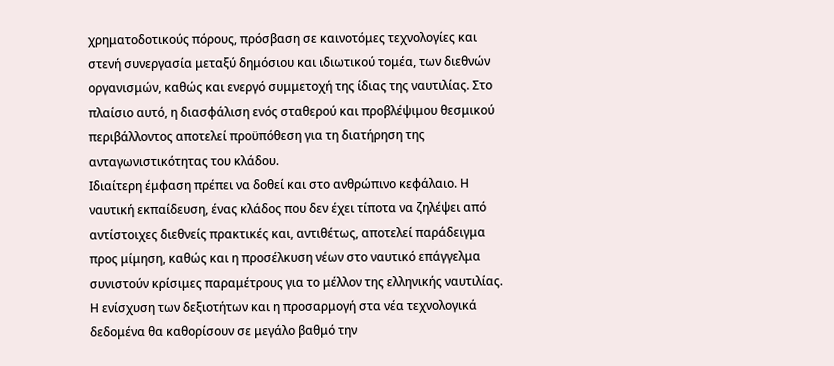χρηματοδοτικούς πόρους, πρόσβαση σε καινοτόμες τεχνολογίες και στενή συνεργασία μεταξύ δημόσιου και ιδιωτικού τομέα, των διεθνών οργανισμών, καθώς και ενεργό συμμετοχή της ίδιας της ναυτιλίας. Στο πλαίσιο αυτό, η διασφάλιση ενός σταθερού και προβλέψιμου θεσμικού περιβάλλοντος αποτελεί προϋπόθεση για τη διατήρηση της ανταγωνιστικότητας του κλάδου.
Ιδιαίτερη έμφαση πρέπει να δοθεί και στο ανθρώπινο κεφάλαιο. Η ναυτική εκπαίδευση, ένας κλάδος που δεν έχει τίποτα να ζηλέψει από αντίστοιχες διεθνείς πρακτικές και, αντιθέτως, αποτελεί παράδειγμα προς μίμηση, καθώς και η προσέλκυση νέων στο ναυτικό επάγγελμα συνιστούν κρίσιμες παραμέτρους για το μέλλον της ελληνικής ναυτιλίας. Η ενίσχυση των δεξιοτήτων και η προσαρμογή στα νέα τεχνολογικά δεδομένα θα καθορίσουν σε μεγάλο βαθμό την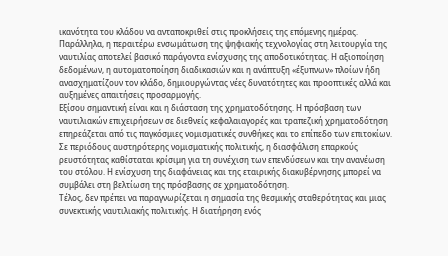ικανότητα του κλάδου να ανταποκριθεί στις προκλήσεις της επόμενης ημέρας.
Παράλληλα, η περαιτέρω ενσωμάτωση της ψηφιακής τεχνολογίας στη λειτουργία της ναυτιλίας αποτελεί βασικό παράγοντα ενίσχυσης της αποδοτικότητας. Η αξιοποίηση δεδομένων, η αυτοματοποίηση διαδικασιών και η ανάπτυξη «έξυπνων» πλοίων ήδη ανασχηματίζουν τον κλάδο, δημιουργώντας νέες δυνατότητες και προοπτικές αλλά και αυξημένες απαιτήσεις προσαρμογής.
Εξίσου σημαντική είναι και η διάσταση της χρηματοδότησης. Η πρόσβαση των ναυτιλιακών επιχειρήσεων σε διεθνείς κεφαλαιαγορές και τραπεζική χρηματοδότηση επηρεάζεται από τις παγκόσμιες νομισματικές συνθήκες και το επίπεδο των επιτοκίων. Σε περιόδους αυστηρότερης νομισματικής πολιτικής, η διασφάλιση επαρκούς ρευστότητας καθίσταται κρίσιμη για τη συνέχιση των επενδύσεων και την ανανέωση του στόλου. Η ενίσχυση της διαφάνειας και της εταιρικής διακυβέρνησης μπορεί να συμβάλει στη βελτίωση της πρόσβασης σε χρηματοδότηση.
Τέλος, δεν πρέπει να παραγνωρίζεται η σημασία της θεσμικής σταθερότητας και μιας συνεκτικής ναυτιλιακής πολιτικής. Η διατήρηση ενός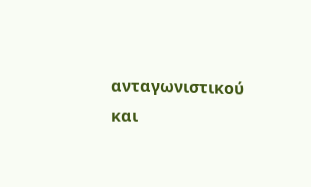ανταγωνιστικού και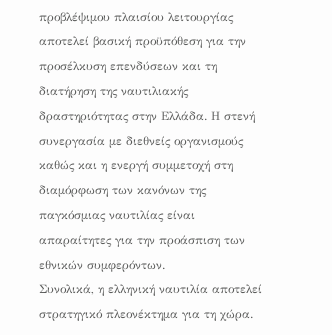προβλέψιμου πλαισίου λειτουργίας αποτελεί βασική προϋπόθεση για την προσέλκυση επενδύσεων και τη διατήρηση της ναυτιλιακής δραστηριότητας στην Ελλάδα. Η στενή συνεργασία με διεθνείς οργανισμούς καθώς και η ενεργή συμμετοχή στη διαμόρφωση των κανόνων της παγκόσμιας ναυτιλίας είναι απαραίτητες για την προάσπιση των εθνικών συμφερόντων.
Συνολικά, η ελληνική ναυτιλία αποτελεί στρατηγικό πλεονέκτημα για τη χώρα.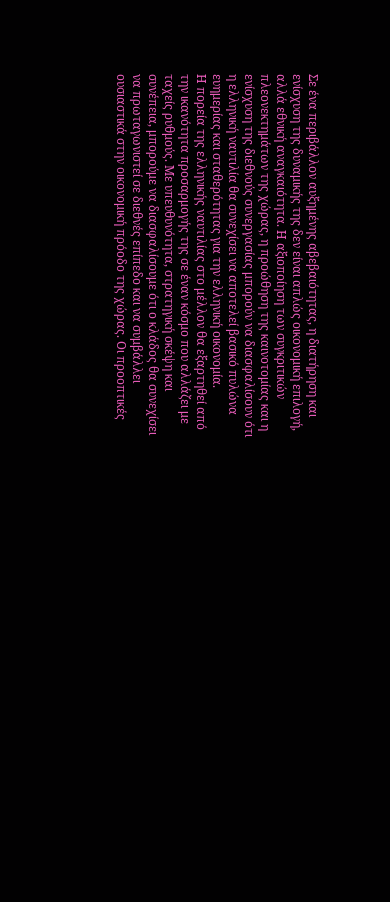Σε ένα περιβάλλον αυξημένης αβεβαιότητας, η διατήρηση και ενίσχυση της δυναμικής της δεν είναι απλώς οικονομική επιλογή, αλλά εθνική αναγκαιότητα. Η αξιοποίηση των συγκριτικών πλεονεκτημάτων της χώρας, η προώθηση της καινοτομίας και η ενίσχυση της διεθνούς συνεργασίας μπορούν να διασφαλίσουν ότι η ελληνική ναυτιλία θα συνεχίσει να αποτελεί βασικό πυλώνα ευημερίας και σταθερότητας για την ελληνική οικονομία.
Η πορεία της ελληνικής ναυτιλίας στο μέλλον θα εξαρτηθεί από την ικανότητα προσαρμογής της σε έναν κόσμο που αλλάζει με ταχείς ρυθμούς. Με υπευθυνότητα, στρατηγική σκέψη και συνέπεια, μπορούμε να διασφαλίσουμε ότι ο κλάδος θα συνεχίσει να πρωταγωνιστεί σε διεθνές επίπεδο και να συμβάλλει ουσιαστικά στην οικονομική πρόοδο της χώρας. Οι προοπτικές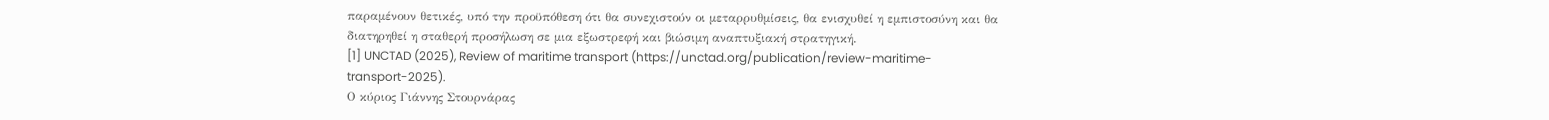παραμένουν θετικές, υπό την προϋπόθεση ότι θα συνεχιστούν οι μεταρρυθμίσεις, θα ενισχυθεί η εμπιστοσύνη και θα διατηρηθεί η σταθερή προσήλωση σε μια εξωστρεφή και βιώσιμη αναπτυξιακή στρατηγική.
[1] UNCTAD (2025), Review of maritime transport (https://unctad.org/publication/review-maritime-transport-2025).
Ο κύριος Γιάννης Στουρνάρας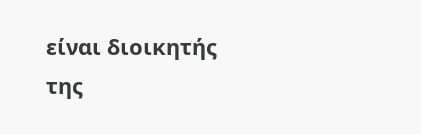είναι διοικητής της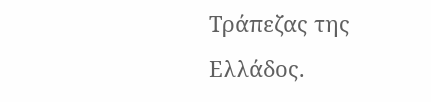Τράπεζας της Ελλάδος.